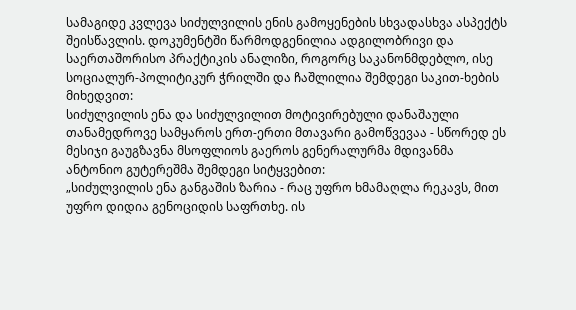სამაგიდე კვლევა სიძულვილის ენის გამოყენების სხვადასხვა ასპექტს შეისწავლის. დოკუმენტში წარმოდგენილია ადგილობრივი და საერთაშორისო პრაქტიკის ანალიზი, როგორც საკანონმდებლო, ისე სოციალურ-პოლიტიკურ ჭრილში და ჩაშლილია შემდეგი საკით-ხების მიხედვით:
სიძულვილის ენა და სიძულვილით მოტივირებული დანაშაული თანამედროვე სამყაროს ერთ-ერთი მთავარი გამოწვევაა - სწორედ ეს მესიჯი გაუგზავნა მსოფლიოს გაეროს გენერალურმა მდივანმა ანტონიო გუტერეშმა შემდეგი სიტყვებით:
„სიძულვილის ენა განგაშის ზარია - რაც უფრო ხმამაღლა რეკავს, მით უფრო დიდია გენოციდის საფრთხე. ის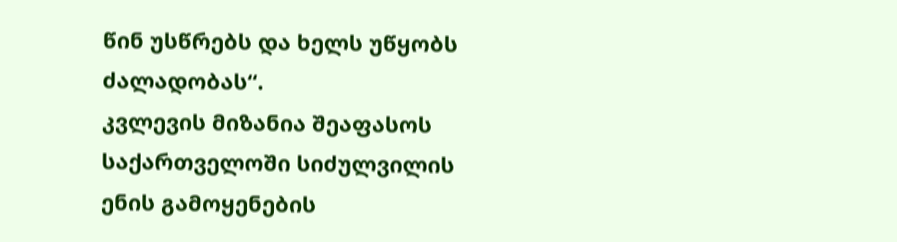წინ უსწრებს და ხელს უწყობს ძალადობას“.
კვლევის მიზანია შეაფასოს საქართველოში სიძულვილის ენის გამოყენების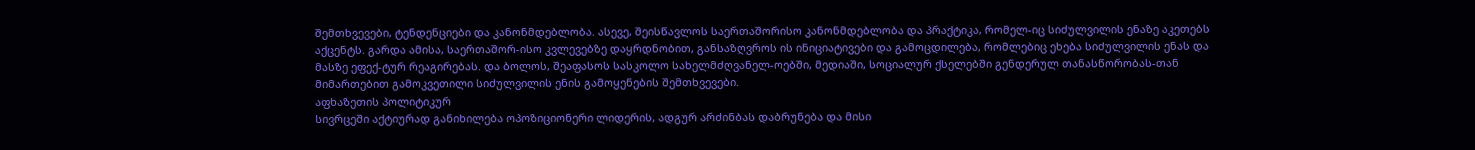შემთხვევები, ტენდენციები და კანონმდებლობა. ასევე, შეისწავლოს საერთაშორისო კანონმდებლობა და პრაქტიკა, რომელ-იც სიძულვილის ენაზე აკეთებს აქცენტს. გარდა ამისა, საერთაშორ-ისო კვლევებზე დაყრდნობით, განსაზღვროს ის ინიციატივები და გამოცდილება, რომლებიც ეხება სიძულვილის ენას და მასზე ეფექ-ტურ რეაგირებას. და ბოლოს, შეაფასოს სასკოლო სახელმძღვანელ-ოებში, მედიაში, სოციალურ ქსელებში გენდერულ თანასწორობას-თან მიმართებით გამოკვეთილი სიძულვილის ენის გამოყენების შემთხვევები.
აფხაზეთის პოლიტიკურ
სივრცეში აქტიურად განიხილება ოპოზიციონერი ლიდერის, ადგურ არძინბას დაბრუნება და მისი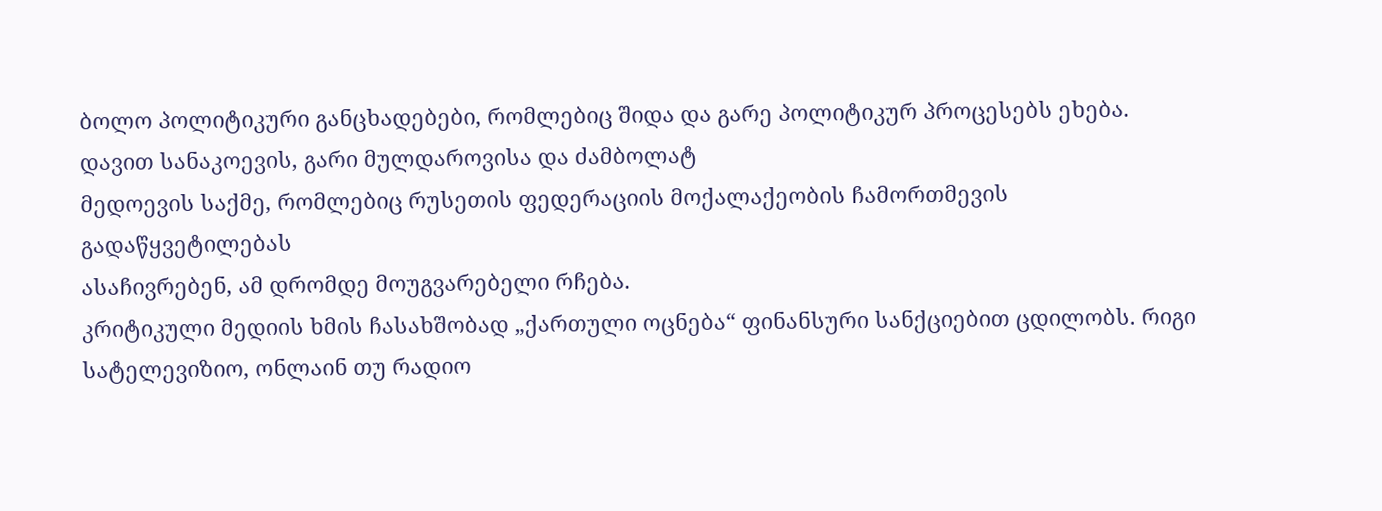ბოლო პოლიტიკური განცხადებები, რომლებიც შიდა და გარე პოლიტიკურ პროცესებს ეხება.
დავით სანაკოევის, გარი მულდაროვისა და ძამბოლატ
მედოევის საქმე, რომლებიც რუსეთის ფედერაციის მოქალაქეობის ჩამორთმევის გადაწყვეტილებას
ასაჩივრებენ, ამ დრომდე მოუგვარებელი რჩება.
კრიტიკული მედიის ხმის ჩასახშობად „ქართული ოცნება“ ფინანსური სანქციებით ცდილობს. რიგი სატელევიზიო, ონლაინ თუ რადიო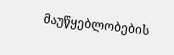მაუწყებლობების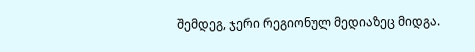შემდეგ, ჯერი რეგიონულ მედიაზეც მიდგა.